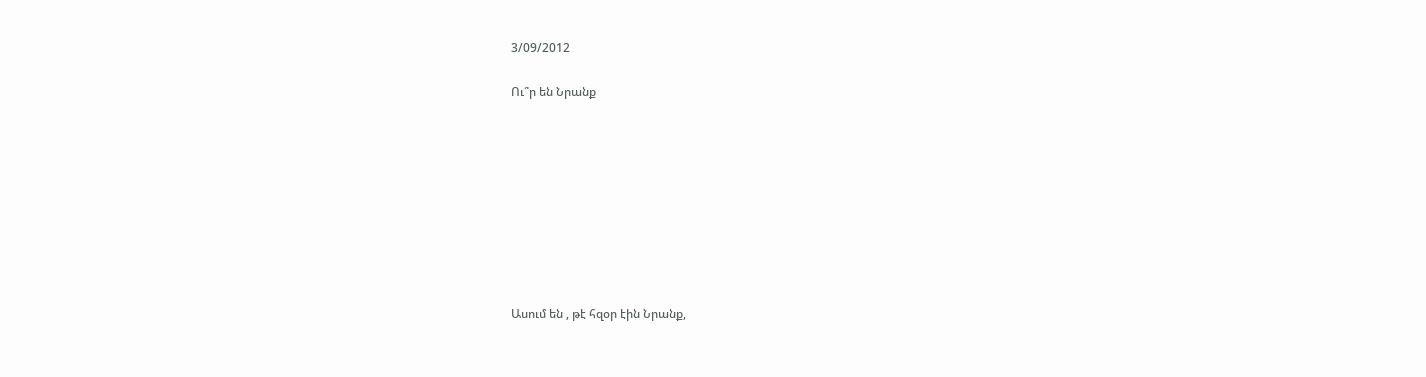3/09/2012

Ու՞ր են Նրանք









Ասում են , թէ հզօր էին Նրանք,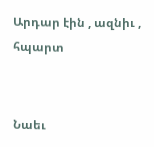Արդար էին , ազնիւ , հպարտ


Նաեւ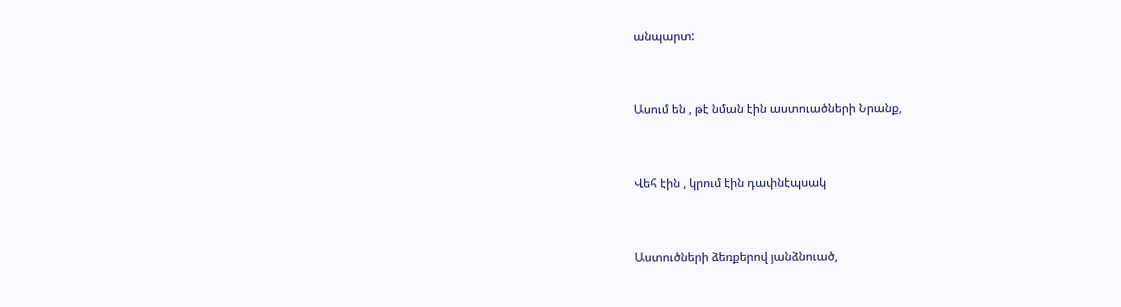անպարտ:


Ասում են , թէ նման էին աստուածների Նրանք,


Վեհ էին , կրում էին դափնէպսակ


Աստուծների ձեռքերով յանձնուած,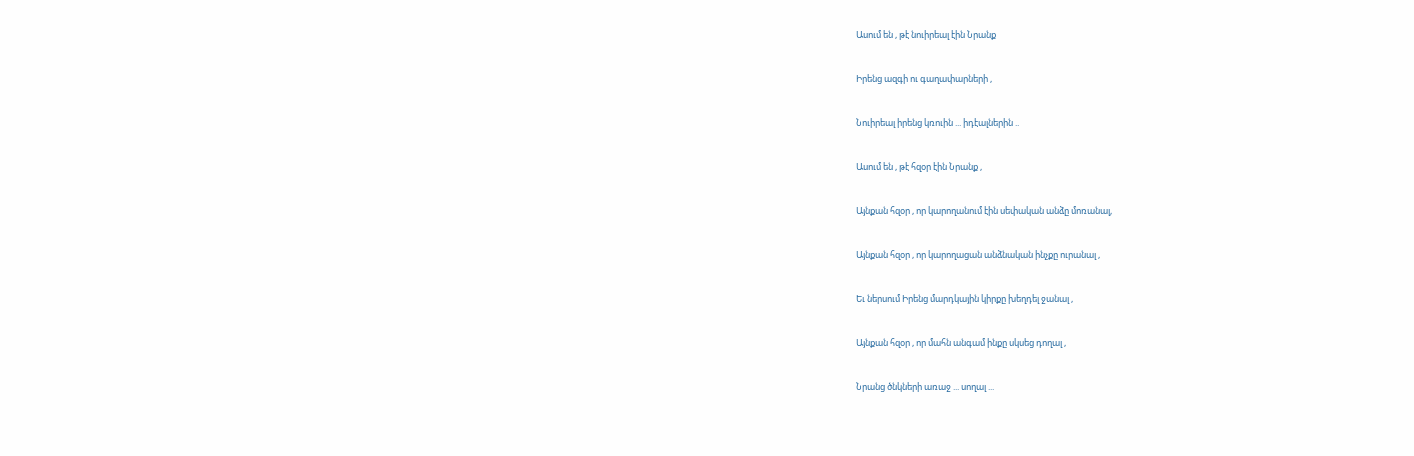Ասում են , թէ նուիրեալ էին Նրանք


Իրենց ազգի ու գաղափարների ,


Նուիրեալ իրենց կռուին ... իդէալներին ..


Ասում են , թէ հզօր էին Նրանք ,


Այնքան հզօր , որ կարողանում էին սեփական անձը մոռանալ,


Այնքան հզօր , որ կարողացան անձնական ինչքը ուրանալ ,


Եւ ներսում Իրենց մարդկային կիրքը խեղդել ջանալ ,


Այնքան հզօր , որ մահն անգամ ինքը սկսեց դողալ ,


Նրանց ծնկների առաջ ... սողալ ...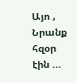Այո , Նրանք հզօր էին ...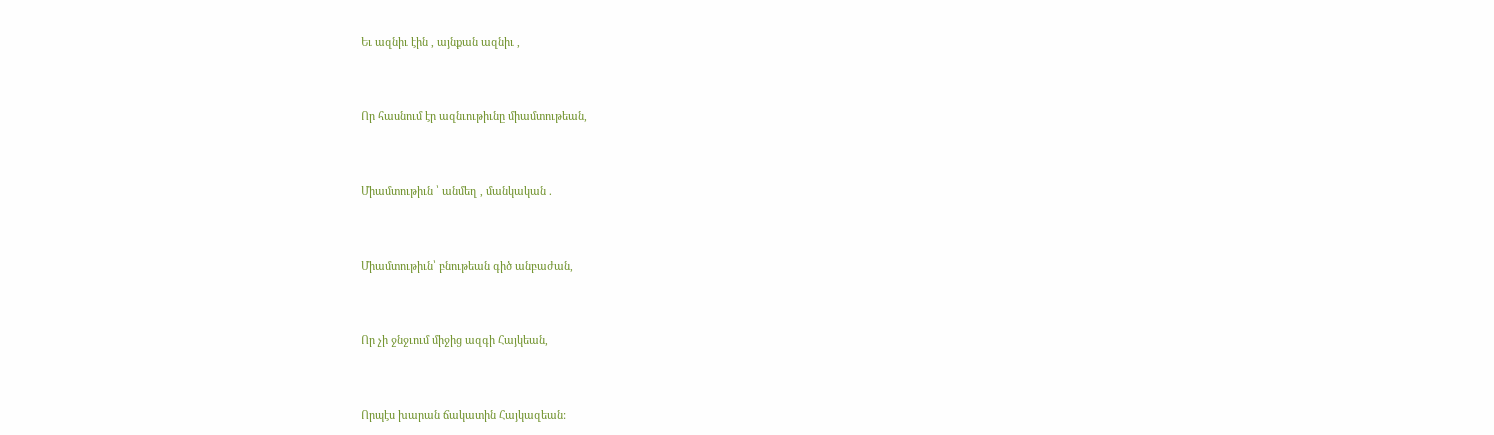Եւ ազնիւ էին , այնքան ազնիւ ,


Որ հասնում էր ազնւութիւնը միամտութեան,


Միամտութիւն ՝ անմեղ , մանկական .


Միամտութիւն՝ բնութեան գիծ անբաժան,


Որ չի ջնջւում միջից ազգի Հայկեան,


Որպէս խարան ճակատին Հայկազեան: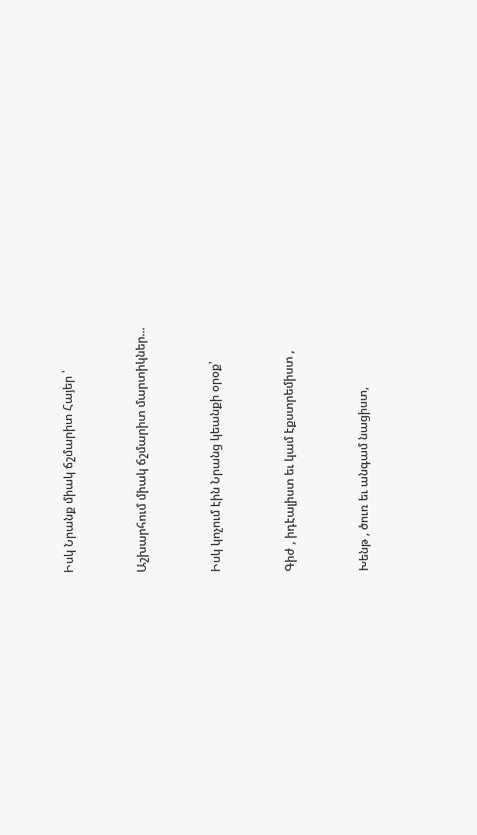Իսկ Նրանք միակ ճշմարիտ Հայեր ՝


Աշխարհում միակ ճշմարիտ մարտիկներ...


Իսկ կոչում էին Նրանց կեանքի օրօք՝


Գիժ , իդէալիստ եւ կամ էքստրեմիստ ,


Խենթ , ծուռ եւ անգամ նացիստ,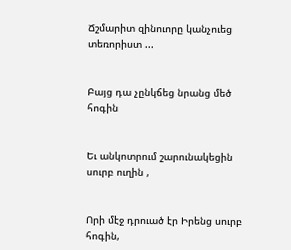Ճշմարիտ զինուորը կանչուեց տեռորիստ ...


Բայց դա չընկճեց նրանց մեծ հոգին


Եւ անկոտրում շարունակեցին սուրբ ուղին ,


Որի մէջ դրուած էր Իրենց սուրբ հոգին,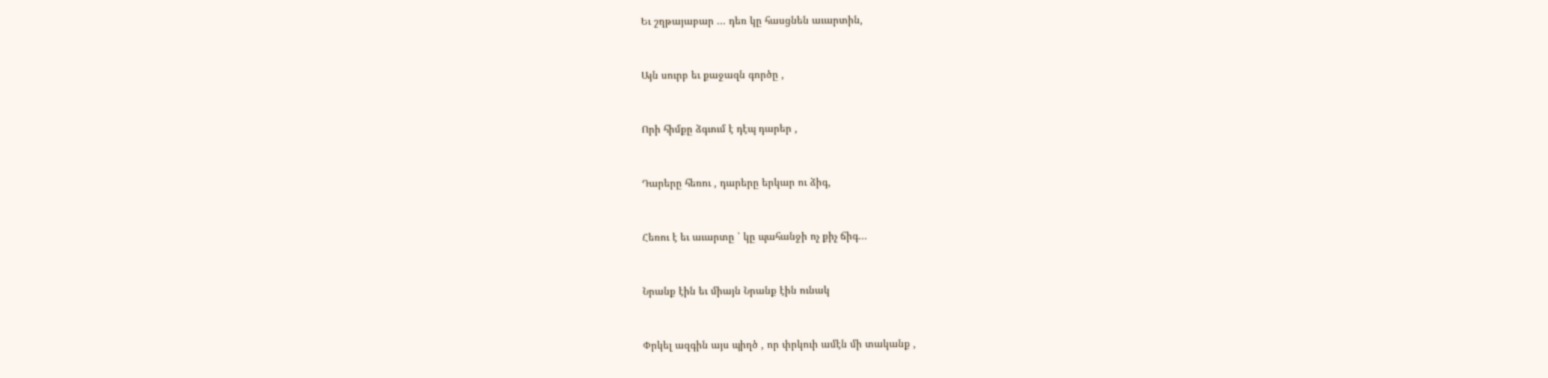Եւ շղթայաբար ... դեռ կը հասցնեն աւարտին,


Այն սուրբ եւ քաջազն գործը ,


Որի հիմքը ձգւում է դէպ դարեր ,


Դարերը հեռու , դարերը երկար ու ձիգ,


Հեռու է եւ աւարտը ՝ կը պահանջի ոչ քիչ ճիգ...


Նրանք էին եւ միայն Նրանք էին ունակ


Փրկել ազգին այս պիղծ , որ փրկուի ամէն մի տականք ,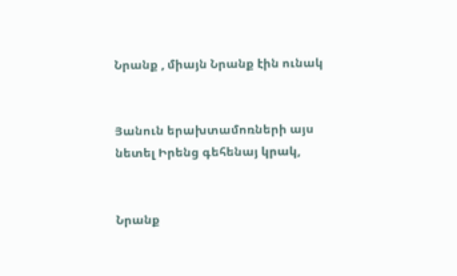Նրանք , միայն Նրանք էին ունակ


Յանուն երախտամոռների այս նետել Իրենց գեհենայ կրակ,


Նրանք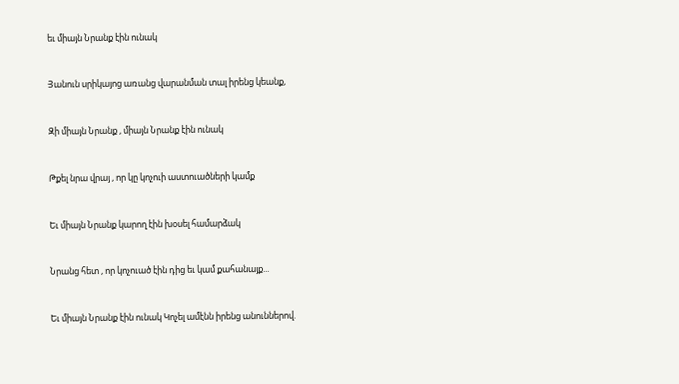եւ միայն Նրանք էին ունակ


Յանուն սրիկայոց առանց վարանման տալ իրենց կեանք,


Զի միայն Նրանք , միայն Նրանք էին ունակ


Թքել նրա վրայ , որ կը կոչուի աստուածների կամք


Եւ միայն Նրանք կարող էին խօսել համարձակ


Նրանց հետ , որ կոչուած էին դից եւ կամ քահանայք...


Եւ միայն Նրանք էին ունակ Կոչել ամէնն իրենց անուններով.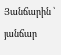Յանճարին ՝ յանճար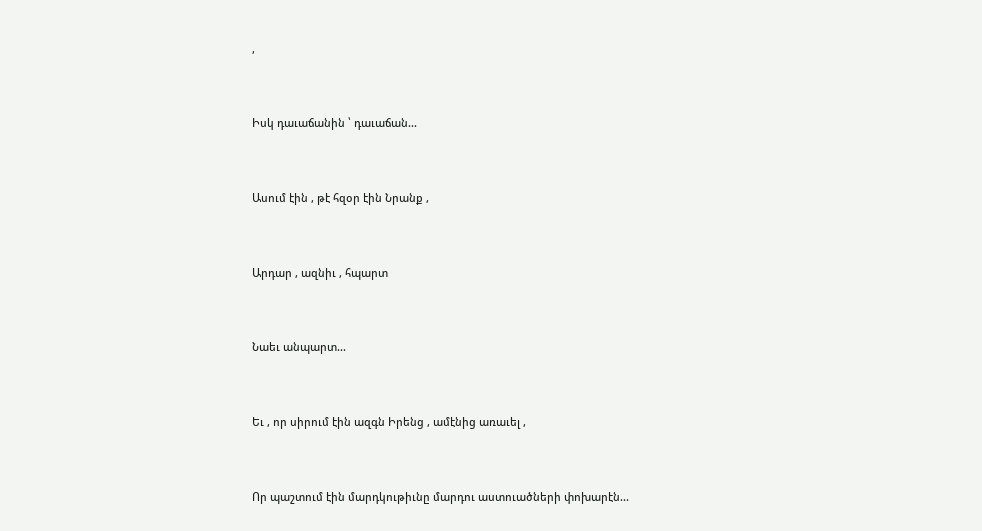,


Իսկ դաւաճանին ՝ դաւաճան...


Ասում էին , թէ հզօր էին Նրանք ,


Արդար , ազնիւ , հպարտ


Նաեւ անպարտ...


Եւ , որ սիրում էին ազգն Իրենց , ամէնից առաւել ,


Որ պաշտում էին մարդկութիւնը մարդու աստուածների փոխարէն...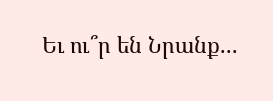Եւ ու՞ր են Նրանք...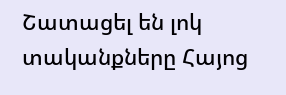Շատացել են լոկ տականքները Հայոց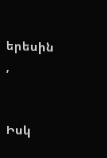երեսին ,


Իսկ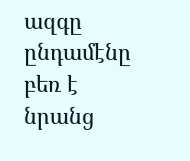ազգը ընդամէնը բեռ է նրանց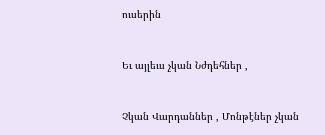ուսերին


Եւ այլեւս չկան Նժդեհներ ,


Չկան Վարդաններ , Մոնթէներ չկան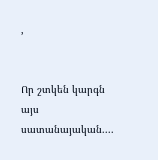,


Որ շտկեն կարգն այս սատանայական....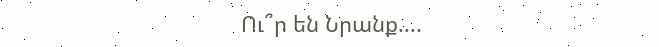Ու՞ր են Նրանք....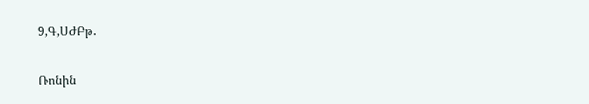9,Գ,ՍԺԲթ․

Ռոնին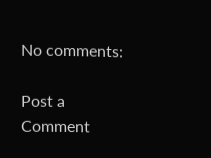No comments:

Post a Comment